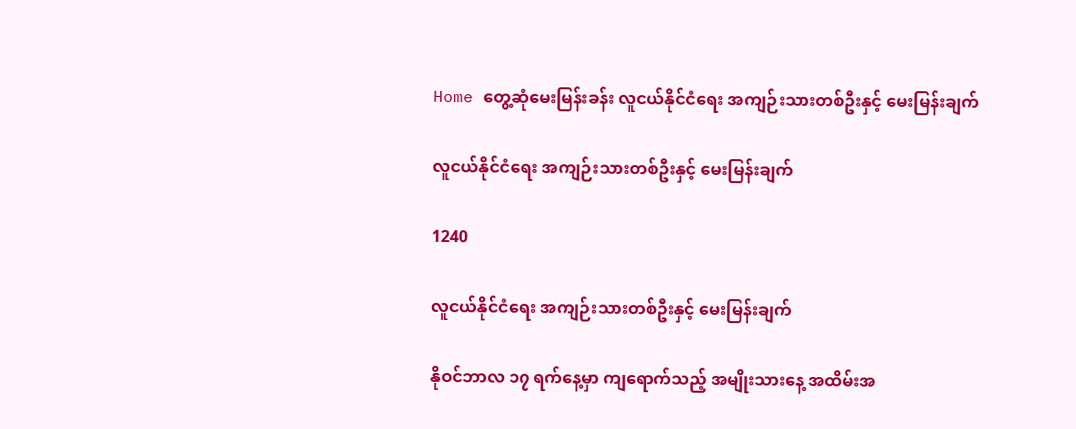Home တွေ့ဆုံမေးမြန်းခန်း လူငယ်နိုင်ငံရေး အကျဉ်းသားတစ်ဦးနှင့် မေးမြန်းချက်

လူငယ်နိုင်ငံရေး အကျဉ်းသားတစ်ဦးနှင့် မေးမြန်းချက်

1240

လူငယ်နိုင်ငံရေး အကျဉ်းသားတစ်ဦးနှင့် မေးမြန်းချက်

နိုဝင်ဘာလ ၁၇ ရက်နေ့မှာ ကျရောက်သည့် အမျိုးသားနေ့ အထိမ်းအ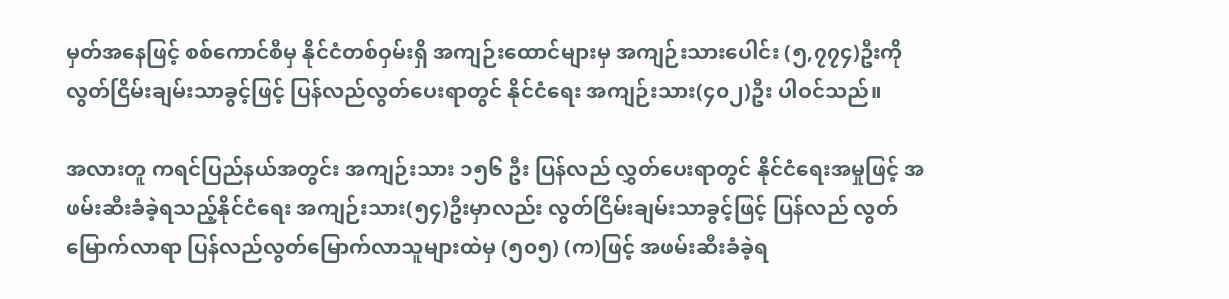မှတ်အနေဖြင့် စစ်ကောင်စီမှ နိုင်ငံတစ်ဝှမ်းရှိ အကျဉ်းထောင်များမှ အကျဉ်းသားပေါင်း (၅,၇၇၄)ဦးကို လွတ်ငြိမ်းချမ်းသာခွင့်ဖြင့် ပြန်လည်လွတ်ပေးရာတွင် နိုင်ငံရေး အကျဉ်းသား(၄၀၂)ဦး ပါဝင်သည်။

အလားတူ ကရင်ပြည်နယ်အတွင်း အကျဉ်းသား ၁၅၆ ဦး ပြန်လည် လွှတ်ပေးရာတွင် နိုင်ငံရေးအမှုဖြင့် အဖမ်းဆီးခံခဲ့ရသည့်နိုင်ငံရေး အကျဉ်းသား(၅၄)ဦးမှာလည်း လွတ်ငြိမ်းချမ်းသာခွင့်ဖြင့် ပြန်လည် လွတ်မြောက်လာရာ ပြန်လည်လွတ်မြောက်လာသူများထဲမှ (၅၀၅) (က)ဖြင့် အဖမ်းဆီးခံခဲ့ရ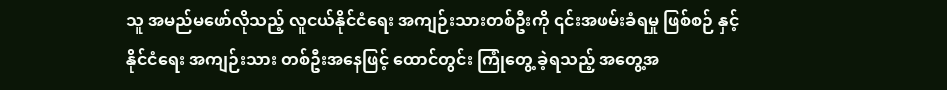သူ အမည်မဖော်လိုသည့် လူငယ်နိုင်ငံရေး အကျဉ်းသားတစ်ဦးကို ၎င်းအဖမ်းခံရမှု ဖြစ်စဉ် နှင့် နိုင်ငံရေး အကျဉ်းသား တစ်ဦးအနေဖြင့် ထောင်တွင်း ကြုံတွေ့ ခဲ့ရသည့် အတွေ့အ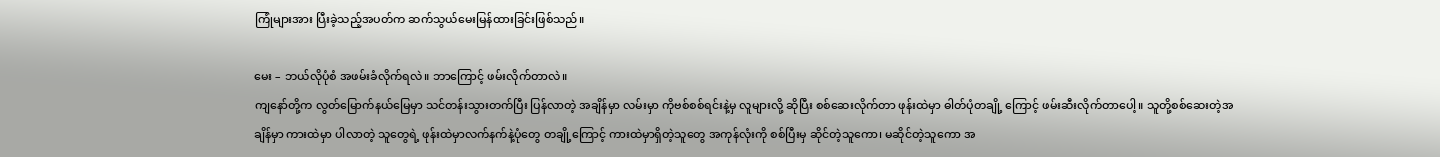ကြုံများအား ပြီးခဲ့သည့်အပတ်က ဆက်သွယ်မေးမြန်ထားခြင်းဖြစ်သည်။

မေး – ဘယ်လိုပုံစံ အဖမ်းခံလိုက်ရလဲ။ ဘာကြောင့် ဖမ်းလိုက်တာလဲ။
ကျနော်တို့က လွတ်မြောက်နယ်မြေမှာ သင်တန်းသွားတက်ပြီး ပြန်လာတဲ့ အချိန်မှာ လမ်းမှာ ကိုဗစ်စစ်ရင်းနဲ့မှ လူများလို့ ဆိုပြီး စစ်ဆေးလိုက်တာ ဖုန်းထဲမှာ ဓါတ်ပုံတချို့ ကြောင့် ဖမ်းဆီးလိုက်တာပေါ့။ သူတို့စစ်ဆေးတဲ့အချိန်မှာ ကားထဲမှာ ပါလာတဲ့ သူတွေရဲ့ ဖုန်းထဲမှာလက်နက်နဲ့ပုံတွေ တချို့ကြောင့် ကားထဲမှာရှိတဲ့သူတွေ အကုန်လုံးကို စစ်ပြီးမှ ဆိုင်တဲ့သူကော၊ မဆိုင်တဲ့သူကော အ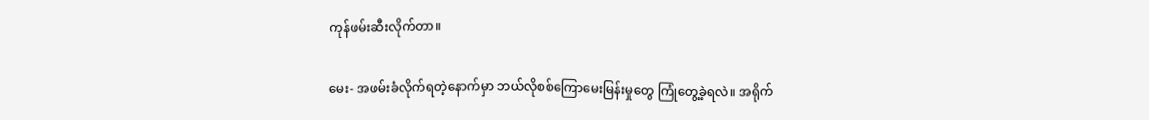ကုန်ဖမ်းဆီးလိုက်တာ။

မေး- အဖမ်းခံလိုက်ရတဲ့နောက်မှာ ဘယ်လိုစစ်ကြောမေးမြန်းမှုတွေ ကြုံတွေ့ခဲ့ရလဲ။ အရိုက်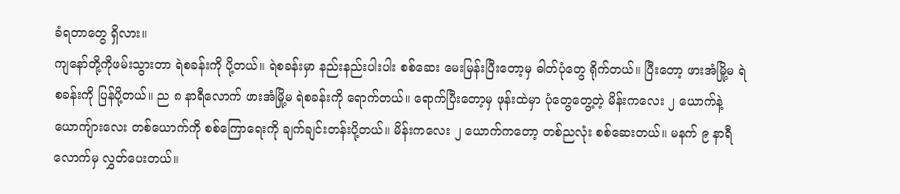ခံရတာတွေ ရှိလား။
ကျနော်တို့ကိုဖမ်းသွားတာ ရဲစခန်းကို ပို့တယ်။ ရဲစခန်းမှာ နည်းနည်းပါးပါး စစ်ဆေး မေးမြန်းပြီးတော့မှ ဓါတ်ပုံတွေ ရိုက်တယ်။ ပြီးတော့ ဖားအံမြို့မ ရဲစခန်းကို ပြန်ပို့တယ်။ ည ၈ နာရီလောက် ဖားအံမြို့မ ရဲစခန်းကို ရောက်တယ်။ ရောက်ပြီးတော့မှ ဖုန်းထဲမှာ ပုံတွေတွေ့တဲ့ မိန်းကလေး ၂ ယောက်နဲ့ယောကျ်ားလေး တစ်ယောက်ကို စစ်ကြောရေးကို ချက်ချင်းတန်းပို့တယ်။ မိန်းကလေး ၂ ယောက်ကတော့ တစ်ညလုံး စစ်ဆေးတယ်။ မနက် ၉ နာရီလောက်မှ လွှတ်ပေးတယ်။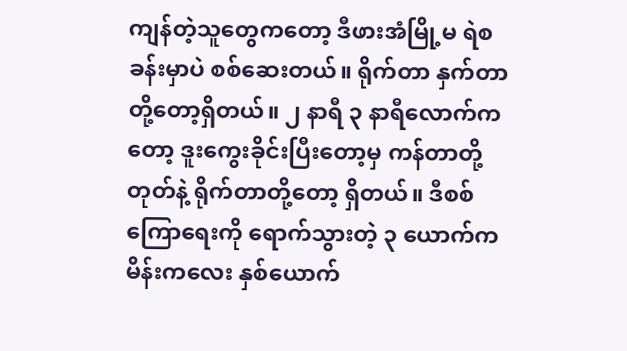ကျန်တဲ့သူတွေကတော့ ဒီဖားအံမြို့မ ရဲစခန်းမှာပဲ စစ်ဆေးတယ်။ ရိုက်တာ နှက်တာတို့တော့ရှိတယ်။ ၂ နာရီ ၃ နာရီလောက်ကတော့ ဒူးကွေးခိုင်းပြီးတော့မှ ကန်တာတို့ တုတ်နဲ့ ရိုက်တာတို့တော့ ရှိတယ်။ ဒီစစ်ကြောရေးကို ရောက်သွားတဲ့ ၃ ယောက်က မိန်းကလေး နှစ်ယောက်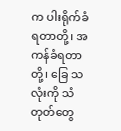က ပါးရိုက်ခံရတာတို့၊ အကန်ခံရတာတို့၊ ခြေ သလုံးကို သံတုတ်တွေ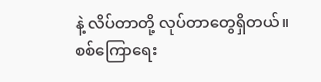နဲ့ လိပ်တာတို့ လုပ်တာတွေရှိတယ်။ စစ်ကြောရေး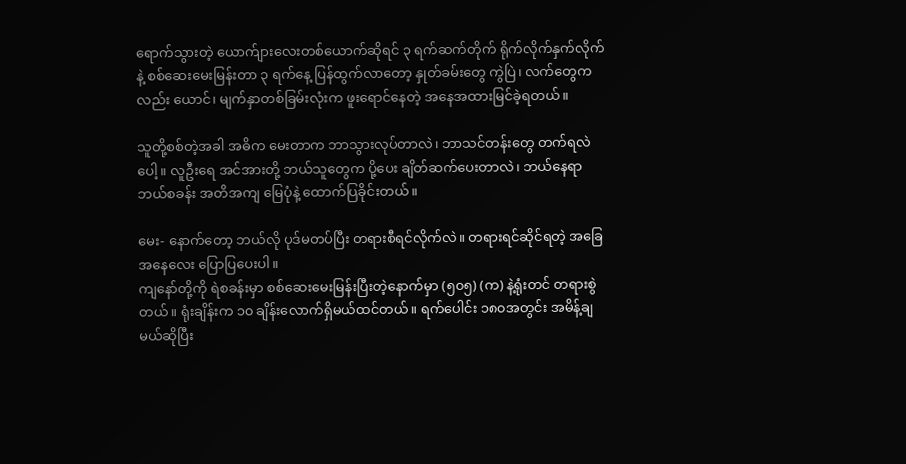ရောက်သွားတဲ့ ယောက်ျားလေးတစ်ယောက်ဆိုရင် ၃ ရက်ဆက်တိုက် ရိုက်လိုက်နှက်လိုက် နဲ့ စစ်ဆေးမေးမြန်းတာ ၃ ရက်နေ့ ပြန်ထွက်လာတော့ နှုတ်ခမ်းတွေ ကွဲပြဲ၊ လက်တွေကလည်း ယောင်၊ မျက်နှာတစ်ခြမ်းလုံးက ဖူးရောင်နေတဲ့ အနေအထားမြင်ခဲ့ရတယ်။

သူတို့စစ်တဲ့အခါ အဓိက မေးတာက ဘာသွားလုပ်တာလဲ၊ ဘာသင်တန်းတွေ တက်ရလဲပေါ့။ လူဦးရေ အင်အားတို့ ဘယ်သူတွေက ပို့ပေး ချိတ်ဆက်ပေးတာလဲ၊ ဘယ်နေရာ ဘယ်စခန်း အတိအကျ မြေပုံနဲ့ ထောက်ပြခိုင်းတယ်။

မေး- နောက်တော့ ဘယ်လို ပုဒ်မတပ်ပြီး တရားစီရင်လိုက်လဲ။ တရားရင်ဆိုင်ရတဲ့ အခြေအနေလေး ပြောပြပေးပါ။
ကျနော်တို့ကို ရဲစခန်းမှာ စစ်ဆေးမေးမြန်းပြီးတဲ့နောက်မှာ (၅၀၅) (က) နဲ့ရုံးတင် တရားစွဲတယ်။ ရုံးချိန်းက ၁၀ ချိန်းလောက်ရှိမယ်ထင်တယ်။ ရက်ပေါင်း ၁၈၀အတွင်း အမိန့်ချမယ်ဆိုပြီး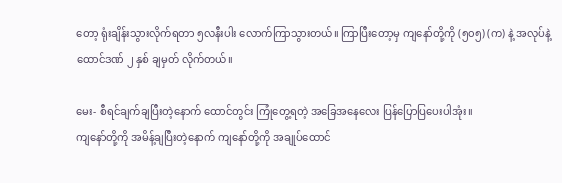တော့ ရုံးချိန်းသွားလိုက်ရတာ ၅လနီးပါး လောက်ကြာသွားတယ်။ ကြာပြီးတော့မှ ကျနော်တို့ကို (၅၀၅) (က) နဲ့ အလုပ်နဲ့ ထောင်ဒဏ် ၂ နှစ် ချမှတ် လိုက်တယ်။

မေး- စီရင်ချက်ချပြီးတဲ့နောက် ထောင်တွင်း ကြုံတွေ့ရတဲ့ အခြေအနေလေး ပြန်ပြောပြပေးပါအုံး။
ကျနော်တို့ကို အမိန့်ချပြီးတဲ့နောက် ကျနော်တို့ကို အချုပ်ထောင်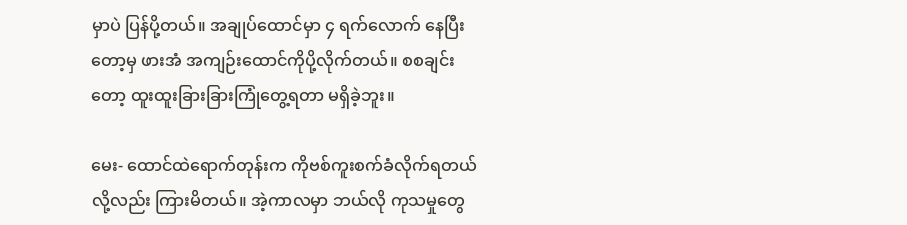မှာပဲ ပြန်ပို့တယ်။ အချုပ်ထောင်မှာ ၄ ရက်လောက် နေပြီးတော့မှ ဖားအံ အကျဉ်းထောင်ကိုပို့လိုက်တယ်။ စစချင်းတော့ ထူးထူးခြားခြားကြုံတွေ့ရတာ မရှိခဲ့ဘူး။

မေး- ထောင်ထဲရောက်တုန်းက ကိုဗစ်ကူးစက်ခံလိုက်ရတယ်လို့လည်း ကြားမိတယ်။ အဲ့ကာလမှာ ဘယ်လို ကုသမှုတွေ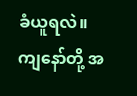ခံယူရလဲ။
ကျနော်တို့ အ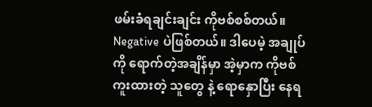ဖမ်းခံရချင်းချင်း ကိုဗစ်စစ်တယ်။ Negative ပဲဖြစ်တယ်။ ဒါပေမဲ့ အချုပ်ကို ရောက်တဲ့အချိန်မှာ အဲ့မှာက ကိုဗစ်ကူးထားတဲ့ သူတွေ နဲ့ ရောနှောပြီး နေရ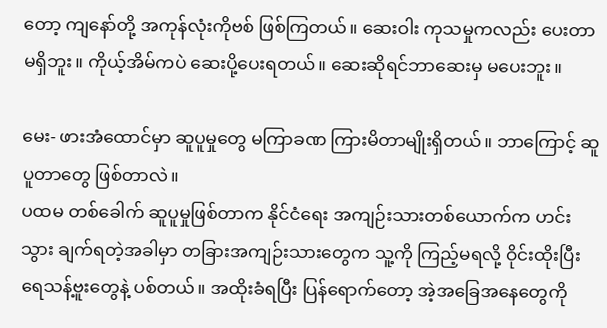တော့ ကျနော်တို့ အကုန်လုံးကိုဗစ် ဖြစ်ကြတယ်။ ဆေးဝါး ကုသမှုကလည်း ပေးတာမရှိဘူး။ ကိုယ့်အိမ်ကပဲ ဆေးပို့ပေးရတယ်။ ဆေးဆိုရင်ဘာဆေးမှ မပေးဘူး။

မေး- ဖားအံထောင်မှာ ဆူပူမှုတွေ မကြာခဏ ကြားမိတာမျိုးရှိတယ်။ ဘာကြောင့် ဆူပူတာတွေ ဖြစ်တာလဲ။
ပထမ တစ်ခေါက် ဆူပူမှုဖြစ်တာက နိုင်ငံရေး အကျဉ်းသားတစ်ယောက်က ဟင်းသွား ချက်ရတဲ့အခါမှာ တခြားအကျဉ်းသားတွေက သူ့ကို ကြည့်မရလို့ ဝိုင်းထိုးပြီး ရေသန့်ဗူးတွေနဲ့ ပစ်တယ်။ အထိုးခံရပြီး ပြန်ရောက်တော့ အဲ့အခြေအနေတွေကို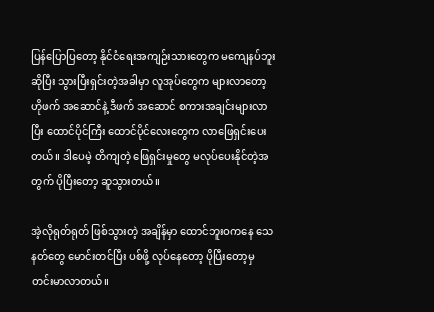ပြန်ပြောပြတော့ နိုင်ငံရေးအကျဉ်းသားတွေက မကျေနပ်ဘူးဆိုပြီး သွားပြီးရှင်းတဲ့အခါမှာ လူအုပ်တွေက များလာတော့ ဟိုဖက် အဆောင်နဲ့ ဒီဖက် အဆောင် စကားအချင်းများလာပြီး ထောင်ပိုင်ကြီး ထောင်ပိုင်လေးတွေက လာဖြေရှင်းပေးတယ်။ ဒါပေမဲ့ တိကျတဲ့ ဖြေရှင်းမှုတွေ မလုပ်ပေးနိုင်တဲ့အတွက် ပိုပြီးတော့ ဆူသွားတယ်။

အဲ့လိုရုတ်ရုတ် ဖြစ်သွားတဲ့ အချိန်မှာ ထောင်ဘူးဝကနေ သေနတ်တွေ မောင်းတင်ပြီး ပစ်ဖို့ လုပ်နေတော့ ပိုပြီးတော့မှ တင်းမာလာတယ်။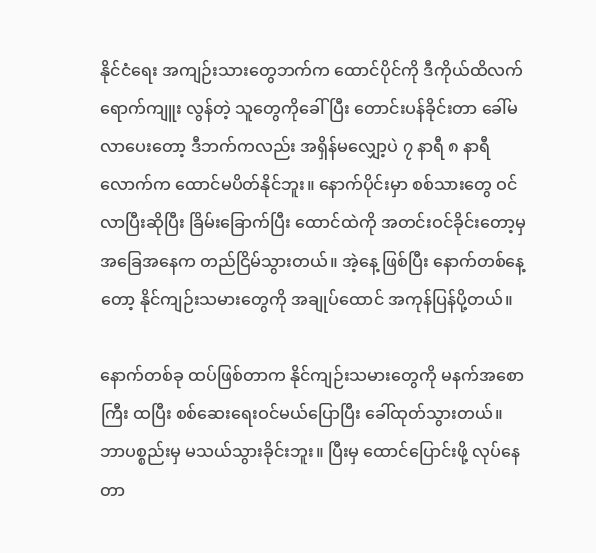နိုင်ငံရေး အကျဉ်းသားတွေဘက်က ထောင်ပိုင်ကို ဒီကိုယ်ထိလက်ရောက်ကျူး လွန်တဲ့ သူတွေကိုခေါ်ပြီး တောင်းပန်ခိုင်းတာ ခေါ်မလာပေးတော့ ဒီဘက်ကလည်း အရှိန်မလျှော့ပဲ ၇ နာရီ ၈ နာရီ လောက်က ထောင်မပိတ်နိုင်ဘူး။ နောက်ပိုင်းမှာ စစ်သားတွေ ဝင်လာပြီးဆိုပြီး ခြိမ်းခြောက်ပြီး ထောင်ထဲကို အတင်းဝင်ခိုင်းတော့မှ အခြေအနေက တည်ငြိမ်သွားတယ်။ အဲ့နေ့ ဖြစ်ပြီး နောက်တစ်နေ့ တော့ နိုင်ကျဉ်းသမားတွေကို အချုပ်ထောင် အကုန်ပြန်ပို့တယ်။

နောက်တစ်ခု ထပ်ဖြစ်တာက နိုင်ကျဉ်းသမားတွေကို မနက်အစောကြီး ထပြီး စစ်ဆေးရေးဝင်မယ်ပြောပြီး ခေါ်ထုတ်သွားတယ်။ ဘာပစ္စည်းမှ မသယ်သွားခိုင်းဘူး။ ပြီးမှ ထောင်ပြောင်းဖို့ လုပ်နေတာ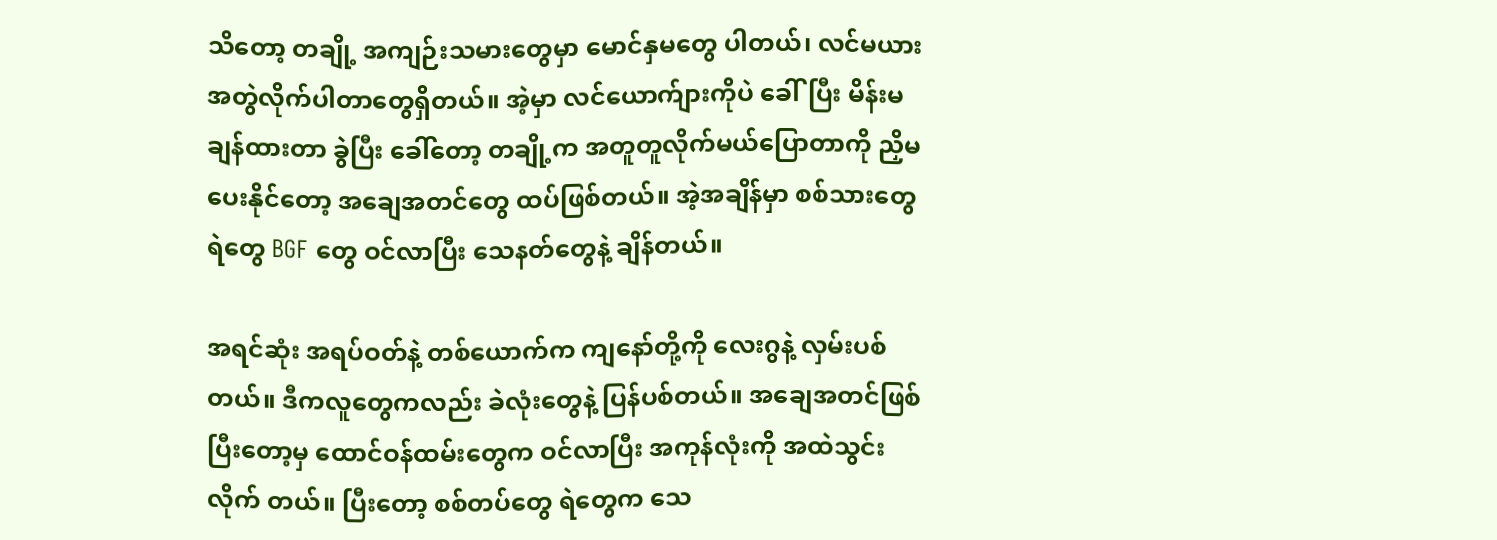သိတော့ တချို့ အကျဉ်းသမားတွေမှာ မောင်နှမတွေ ပါတယ်၊ လင်မယားအတွဲလိုက်ပါတာတွေရှိတယ်။ အဲ့မှာ လင်ယောက်ျားကိုပဲ ခေါ်ပြီး မိန်းမချန်ထားတာ ခွဲပြီး ခေါ်တော့ တချို့က အတူတူလိုက်မယ်ပြောတာကို ညှိမပေးနိုင်တော့ အချေအတင်တွေ ထပ်ဖြစ်တယ်။ အဲ့အချိန်မှာ စစ်သားတွေ ရဲတွေ BGF တွေ ဝင်လာပြီး သေနတ်တွေနဲ့ ချိန်တယ်။

အရင်ဆုံး အရပ်ဝတ်နဲ့ တစ်ယောက်က ကျနော်တို့ကို လေးဂွနဲ့ လှမ်းပစ်တယ်။ ဒီကလူတွေကလည်း ခဲလုံးတွေနဲ့ ပြန်ပစ်တယ်။ အချေအတင်ဖြစ်ပြီးတော့မှ ထောင်ဝန်ထမ်းတွေက ဝင်လာပြီး အကုန်လုံးကို အထဲသွင်းလိုက် တယ်။ ပြီးတော့ စစ်တပ်တွေ ရဲတွေက သေ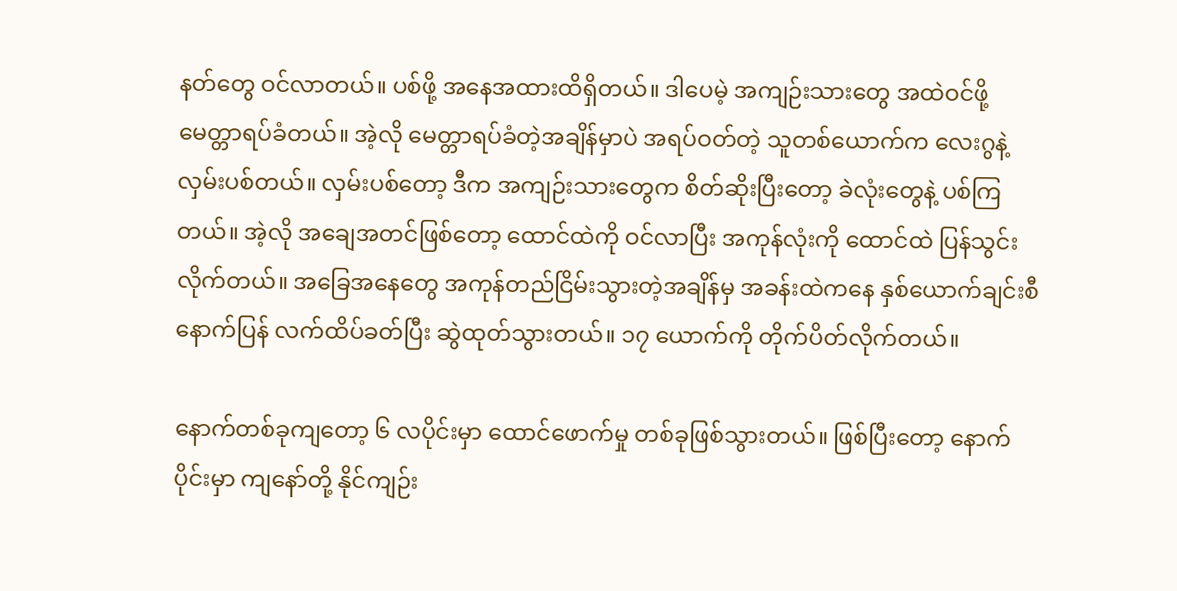နတ်တွေ ဝင်လာတယ်။ ပစ်ဖို့ အနေအထားထိရှိတယ်။ ဒါပေမဲ့ အကျဉ်းသားတွေ အထဲဝင်ဖို့ မေတ္တာရပ်ခံတယ်။ အဲ့လို မေတ္တာရပ်ခံတဲ့အချိန်မှာပဲ အရပ်ဝတ်တဲ့ သူတစ်ယောက်က လေးဂွနဲ့ လှမ်းပစ်တယ်။ လှမ်းပစ်တော့ ဒီက အကျဉ်းသားတွေက စိတ်ဆိုးပြီးတော့ ခဲလုံးတွေနဲ့ ပစ်ကြတယ်။ အဲ့လို အချေအတင်ဖြစ်တော့ ထောင်ထဲကို ဝင်လာပြီး အကုန်လုံးကို ထောင်ထဲ ပြန်သွင်းလိုက်တယ်။ အခြေအနေတွေ အကုန်တည်ငြိမ်းသွားတဲ့အချိန်မှ အခန်းထဲကနေ နှစ်ယောက်ချင်းစီ နောက်ပြန် လက်ထိပ်ခတ်ပြီး ဆွဲထုတ်သွားတယ်။ ၁၇ ယောက်ကို တိုက်ပိတ်လိုက်တယ်။

နောက်တစ်ခုကျတော့ ၆ လပိုင်းမှာ ထောင်ဖောက်မှု တစ်ခုဖြစ်သွားတယ်။ ဖြစ်ပြီးတော့ နောက်ပိုင်းမှာ ကျနော်တို့ နိုင်ကျဉ်း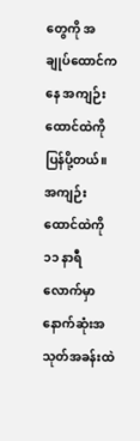တွေကို အချုပ်ထောင်ကနေ အကျဉ်းထောင်ထဲကို ပြန်ပို့တယ်။ အကျဉ်းထောင်ထဲကို ၁၁ နာရီလောက်မှာ နောက်ဆုံးအသုတ်အခန်းထဲ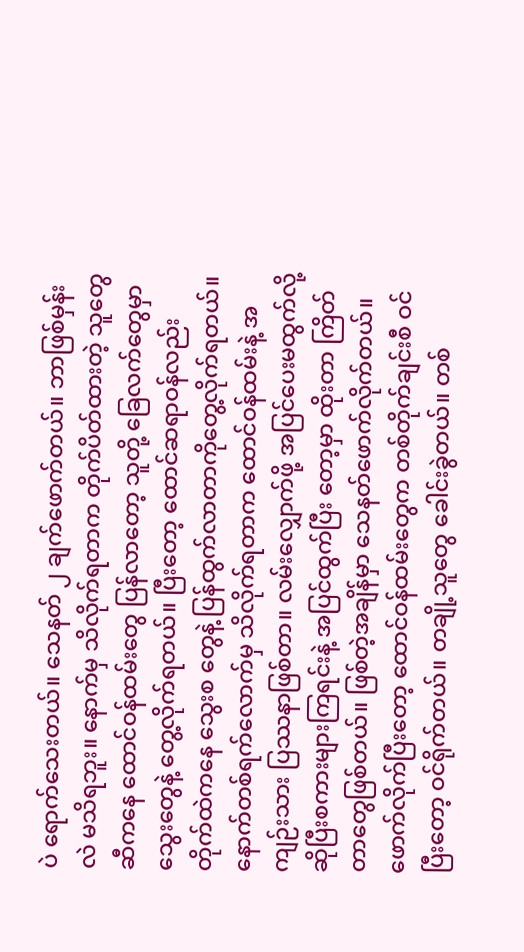ပဲ ရောက်သေးတယ်။ သေနတ် ၂ ချက်ဖောက်တယ်။ ဘာဖြစ်မှန်းလဲ မသိရဘူး။ နောက်မှ သိလိုက်ရတာက တိုက်ပိတ်ထားတဲ့ သူတွေဆီကနေ ထောင်ဝန်ထမ်းတွေ ပြန်လာတော့ သူတို့ ခြေလက်တွေမှာ သွေးတွေနဲ့ တွေ့လိုက်ရတယ်။ ပြီးတော့ ထောင်ဆရာဝန်လည်း တိုက်ထဲကနေ သွေးစ တွေနဲ့ ပြန်ထွက်လာတာကိုတွေ့လိုက်ရတယ်။ နောက်တစ်ရက်လောက်မှ သိလိုက်ရတာက ထောင်ဝန်ထမ်းနဲ့ အကျဉ်းသား ပြဿနာဖြစ်တာ။ လမ်းလျှောက်ဖို့ အပြင်ပေးမထွက်လို့ဆိုပြီးစကားများကြရင်းနဲ့ အပြင်ထွက်ပြီး တော့မှာ ထိုးတာ ကြိတ်တာတွေဖြစ်တယ်။ ဖြစ်တဲ့အချိန်မှာ သေနတ်ဖောက်လိုက်တယ်။ ဖောက်လိုက်ပြီးတော့ ထောင်ဝန်ထမ်းတွေက တစ်တိုက်ချင်းစီ ဝင်ပြီးတော့ ဝင်ရိုက်တယ်။ တချို့သူတွေ ခေါင်းခွဲတယ်။ တစ်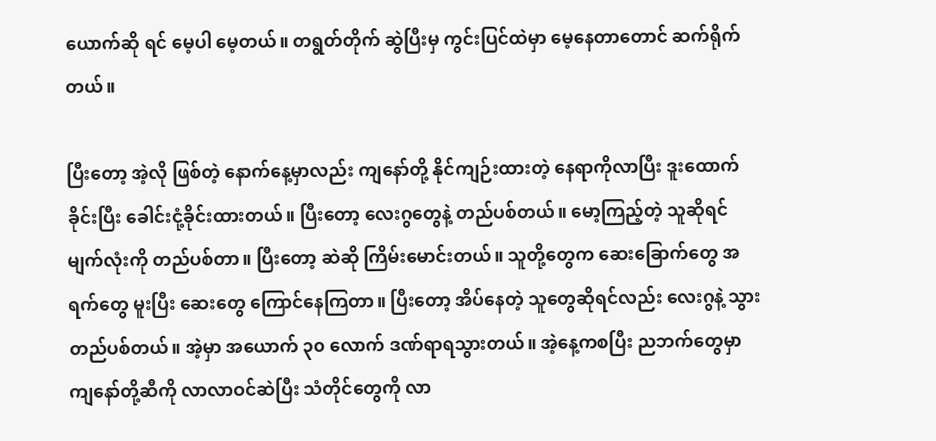ယောက်ဆို ရင် မေ့ပါ မေ့တယ်။ တရွတ်တိုက် ဆွဲပြီးမှ ကွင်းပြင်ထဲမှာ မေ့နေတာတောင် ဆက်ရိုက်တယ်။

ပြီးတော့ အဲ့လို ဖြစ်တဲ့ နောက်နေ့မှာလည်း ကျနော်တို့ နိုင်ကျဉ်းထားတဲ့ နေရာကိုလာပြီး ဒူးထောက်ခိုင်းပြီး ခေါင်းငုံ့ခိုင်းထားတယ်။ ပြီးတော့ လေးဂွတွေနဲ့ တည်ပစ်တယ်။ မော့ကြည့်တဲ့ သူဆိုရင် မျက်လုံးကို တည်ပစ်တာ။ ပြီးတော့ ဆဲဆို ကြိမ်းမောင်းတယ်။ သူတို့တွေက ဆေးခြောက်တွေ အရက်တွေ မူးပြီး ဆေးတွေ ကြောင်နေကြတာ။ ပြီးတော့ အိပ်နေတဲ့ သူတွေဆိုရင်လည်း လေးဂွနဲ့ သွားတည်ပစ်တယ်။ အဲ့မှာ အယောက် ၃၀ လောက် ဒဏ်ရာရသွားတယ်။ အဲ့နေ့ကစပြီး ညဘက်တွေမှာ ကျနော်တို့ဆီကို လာလာဝင်ဆဲပြီး သံတိုင်တွေကို လာ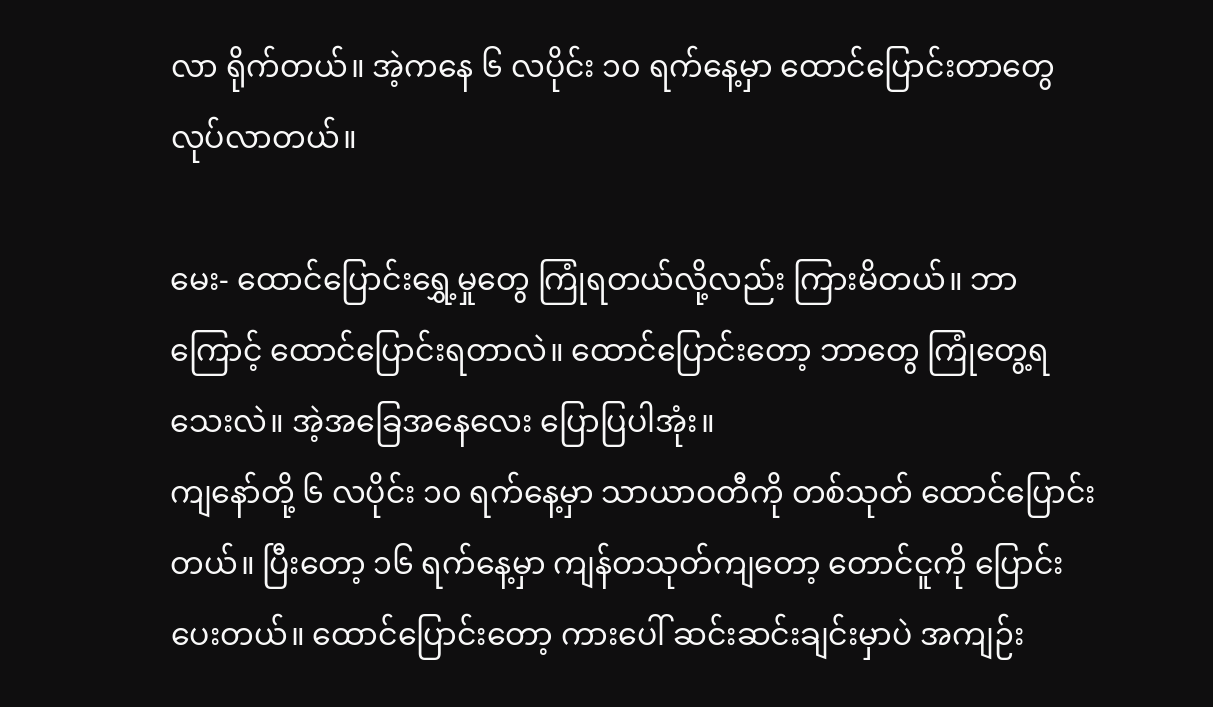လာ ရိုက်တယ်။ အဲ့ကနေ ၆ လပိုင်း ၁၀ ရက်နေ့မှာ ထောင်ပြောင်းတာတွေ လုပ်လာတယ်။

မေး- ထောင်ပြောင်းရွှေ့မှုတွေ ကြုံရတယ်လို့လည်း ကြားမိတယ်။ ဘာကြောင့် ထောင်ပြောင်းရတာလဲ။ ထောင်ပြောင်းတော့ ဘာတွေ ကြုံတွေ့ရသေးလဲ။ အဲ့အခြေအနေလေး ပြောပြပါအုံး။
ကျနော်တို့ ၆ လပိုင်း ၁၀ ရက်နေ့မှာ သာယာဝတီကို တစ်သုတ် ထောင်ပြောင်းတယ်။ ပြီးတော့ ၁၆ ရက်နေ့မှာ ကျန်တသုတ်ကျတော့ တောင်ငူကို ပြောင်းပေးတယ်။ ထောင်ပြောင်းတော့ ကားပေါ် ဆင်းဆင်းချင်းမှာပဲ အကျဉ်း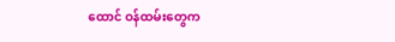ထောင် ဝန်ထမ်းတွေက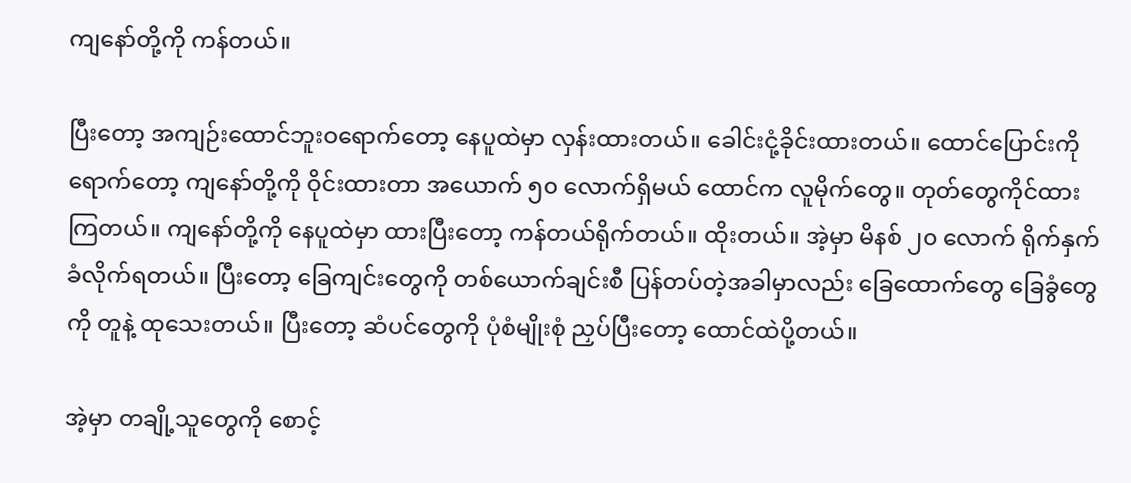ကျနော်တို့ကို ကန်တယ်။

ပြီးတော့ အကျဉ်းထောင်ဘူးဝရောက်တော့ နေပူထဲမှာ လှန်းထားတယ်။ ခေါင်းငုံ့ခိုင်းထားတယ်။ ထောင်ပြောင်းကိုရောက်တော့ ကျနော်တို့ကို ဝိုင်းထားတာ အယောက် ၅၀ လောက်ရှိမယ် ထောင်က လူမိုက်တွေ။ တုတ်တွေကိုင်ထားကြတယ်။ ကျနော်တို့ကို နေပူထဲမှာ ထားပြီးတော့ ကန်တယ်ရိုက်တယ်။ ထိုးတယ်။ အဲ့မှာ မိနစ် ၂၀ လောက် ရိုက်နှက်ခံလိုက်ရတယ်။ ပြီးတော့ ခြေကျင်းတွေကို တစ်ယောက်ချင်းစီ ပြန်တပ်တဲ့အခါမှာလည်း ခြေထောက်တွေ ခြေခွံတွေကို တူနဲ့ ထုသေးတယ်။ ပြီးတော့ ဆံပင်တွေကို ပုံစံမျိုးစုံ ညှပ်ပြီးတော့ ထောင်ထဲပို့တယ်။

အဲ့မှာ တချို့သူတွေကို စောင့်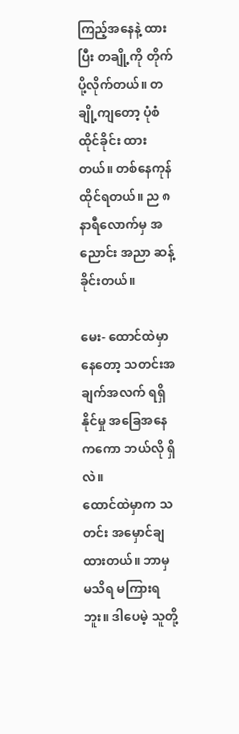ကြည့်အနေနဲ့ ထားပြီး တချို့ကို တိုက်ပို့လိုက်တယ်။ တချို့ကျတော့ ပုံစံထိုင်ခိုင်း ထားတယ်။ တစ်နေကုန် ထိုင်ရတယ်။ ည ၈ နာရီလောက်မှ အညောင်း အညာ ဆန့်ခိုင်းတယ်။

မေး- ထောင်ထဲမှာ နေတော့ သတင်းအချက်အလက် ရရှိနိုင်မှု အခြေအနေကကော ဘယ်လို ရှိလဲ။
ထောင်ထဲမှာက သတင်း အမှောင်ချထားတယ်။ ဘာမှ မသိရ မကြားရဘူး။ ဒါပေမဲ့ သူတို့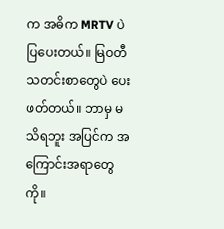က အဓိက MRTV ပဲ ပြပေးတယ်။ မြဝတီသတင်းစာတွေပဲ ပေးဖတ်တယ်။ ဘာမှ မသိရဘူး အပြင်က အကြောင်းအရာတွေကို။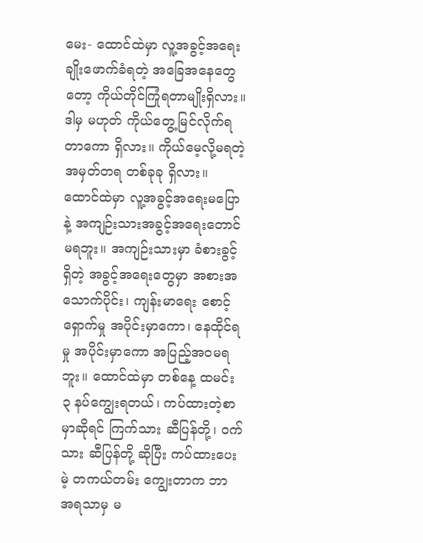မေး- ထောင်ထဲမှာ လူ့အခွင့်အရေး ချိုးဖောက်ခံရတဲ့ အခြေအနေတွေတော့ ကိုယ်တိုင်ကြုံရတာမျိုးရှိလား။ ဒါမှ မဟုတ် ကိုယ်တွေ့မြင်လိုက်ရတာကော ရှိလား။ ကိုယ်မေ့လို့မရတဲ့ အမှတ်တရ တစ်ခုခု ရှိလား။
ထောင်ထဲမှာ လူ့အခွင့်အရေးမပြောနဲ့ အကျဉ်းသားအခွင့်အရေးတောင် မရဘူး။ အကျဉ်းသားမှာ ခံစားခွင့်ရှိတဲ့ အခွင့်အရေးတွေမှာ အစားအသောက်ပိုင်း၊ ကျန်းမာရေး စောင့်ရှောက်မှု အပိုင်းမှာကော၊ နေထိုင်ရမှု အပိုင်းမှာကော အပြည့်အဝမရဘူး။ ထောင်ထဲမှာ တစ်နေ့ ထမင်း ၃ နပ်ကျွေးရတယ်၊ ကပ်ထားတဲ့စာမှာဆိုရင် ကြက်သား ဆီပြန်တို့၊ ဝက်သား ဆီပြန်တို့ ဆိုပြီး ကပ်ထားပေးမဲ့ တကယ်တမ်း ကျွေးတာက ဘာ အရသာမှ မ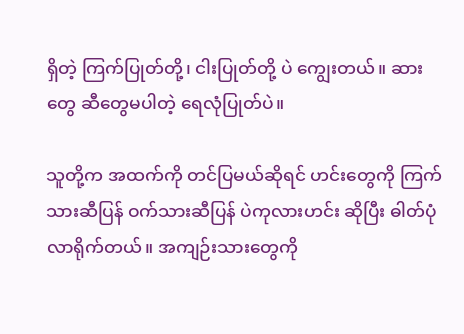ရှိတဲ့ ကြက်ပြုတ်တို့၊ ငါးပြုတ်တို့ ပဲ ကျွေးတယ်။ ဆားတွေ ဆီတွေမပါတဲ့ ရေလုံပြုတ်ပဲ။

သူတို့က အထက်ကို တင်ပြမယ်ဆိုရင် ဟင်းတွေကို ကြက်သားဆီပြန် ဝက်သားဆီပြန် ပဲကုလားဟင်း ဆိုပြီး ဓါတ်ပုံ လာရိုက်တယ်။ အကျဉ်းသားတွေကို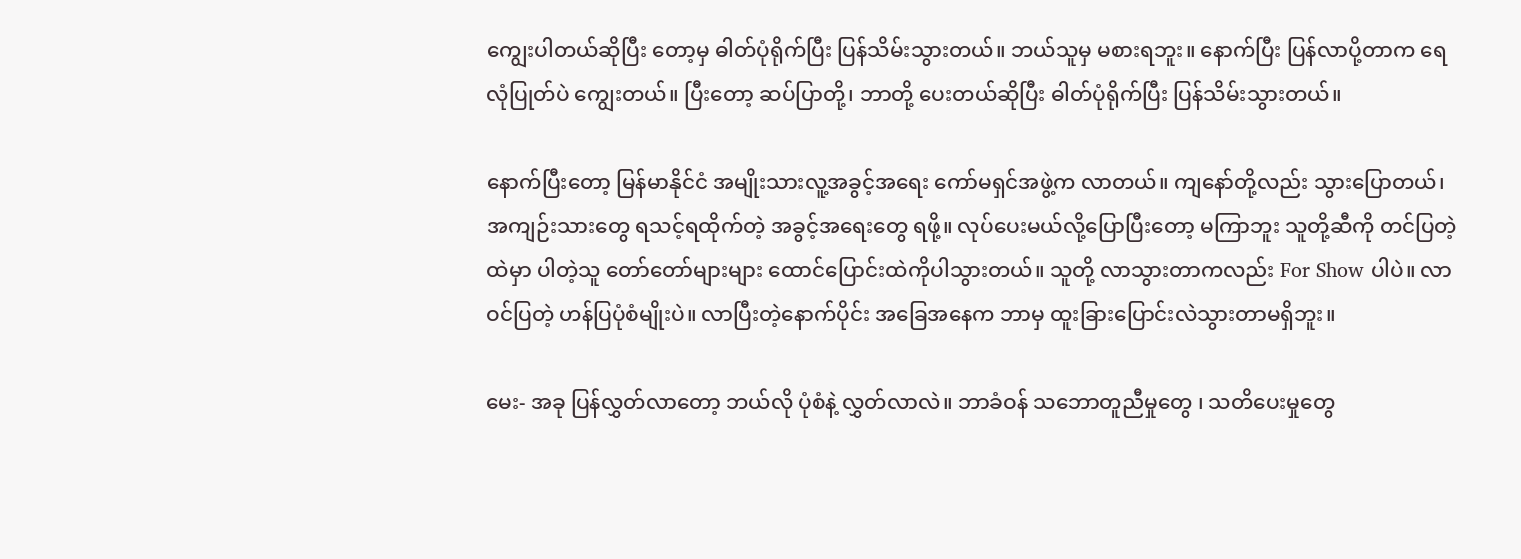ကျွေးပါတယ်ဆိုပြီး တော့မှ ဓါတ်ပုံရိုက်ပြီး ပြန်သိမ်းသွားတယ်။ ဘယ်သူမှ မစားရဘူး။ နောက်ပြီး ပြန်လာပို့တာက ရေလုံပြုတ်ပဲ ကျွေးတယ်။ ပြီးတော့ ဆပ်ပြာတို့၊ ဘာတို့ ပေးတယ်ဆိုပြီး ဓါတ်ပုံရိုက်ပြီး ပြန်သိမ်းသွားတယ်။

နောက်ပြီးတော့ မြန်မာနိုင်ငံ အမျိုးသားလူ့အခွင့်အရေး ကော်မရှင်အဖွဲ့က လာတယ်။ ကျနော်တို့လည်း သွားပြောတယ်၊ အကျဉ်းသားတွေ ရသင့်ရထိုက်တဲ့ အခွင့်အရေးတွေ ရဖို့။ လုပ်ပေးမယ်လို့ပြောပြီးတော့ မကြာဘူး သူတို့ဆီကို တင်ပြတဲ့ထဲမှာ ပါတဲ့သူ တော်တော်များများ ထောင်ပြောင်းထဲကိုပါသွားတယ်။ သူတို့ လာသွားတာကလည်း For Show ပါပဲ။ လာဝင်ပြတဲ့ ဟန်ပြပုံစံမျိုးပဲ။ လာပြီးတဲ့နောက်ပိုင်း အခြေအနေက ဘာမှ ထူးခြားပြောင်းလဲသွားတာမရှိဘူး။

မေး- အခု ပြန်လွှတ်လာတော့ ဘယ်လို ပုံစံနဲ့ လွှတ်လာလဲ။ ဘာခံဝန် သဘောတူညီမှုတွေ ၊ သတိပေးမှုတွေ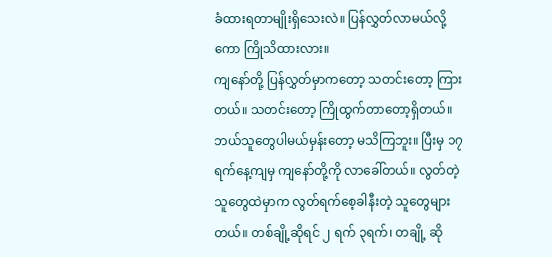ခံထားရတာမျိုးရှိသေးလဲ။ ပြန်လွှတ်လာမယ်လို့ကော ကြိုသိထားလား။
ကျနော်တို့ ပြန်လွှတ်မှာကတော့ သတင်းတော့ ကြားတယ်။ သတင်းတော့ ကြိုထွက်တာတော့ရှိတယ်။ ဘယ်သူတွေပါမယ်မှန်းတော့ မသိကြဘူး။ ပြီးမှ ၁၇ ရက်နေ့ကျမှ ကျနော်တို့ကို လာခေါ်တယ်။ လွတ်တဲ့ သူတွေထဲမှာက လွတ်ရက်စေ့ခါနီးတဲ့ သူတွေများတယ်။ တစ်ချို့ဆိုရင် ၂ ရက် ၃ရက်၊ တချို့ ဆို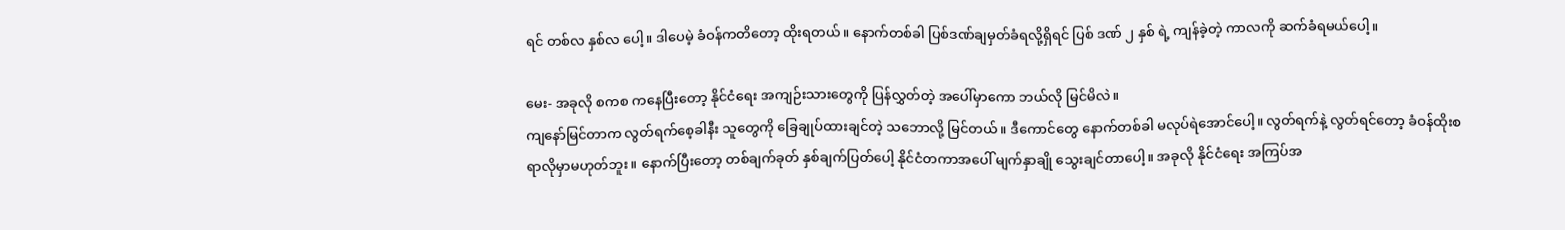ရင် တစ်လ နှစ်လ ပေါ့။ ဒါပေမဲ့ ခံဝန်ကတိတော့ ထိုးရတယ်။ နောက်တစ်ခါ ပြစ်ဒဏ်ချမှတ်ခံရလို့ရှိရင် ပြစ် ဒဏ် ၂ နှစ် ရဲ့ ကျန်ခဲ့တဲ့ ကာလကို ဆက်ခံရမယ်ပေါ့။

မေး- အခုလို စကစ ကနေပြီးတော့ နိုင်ငံရေး အကျဉ်းသားတွေကို ပြန်လွှတ်တဲ့ အပေါ်မှာကော ဘယ်လို မြင်မိလဲ။
ကျနော်မြင်တာက လွတ်ရက်စေ့ခါနီး သူတွေကို ခြေချုပ်ထားချင်တဲ့ သဘောလို့ မြင်တယ်။ ဒီကောင်တွေ နောက်တစ်ခါ မလုပ်ရဲအောင်ပေါ့။ လွတ်ရက်နဲ့ လွတ်ရင်တော့ ခံဝန်ထိုးစရာလိုမှာမဟုတ်ဘူး။ နောက်ပြီးတော့ တစ်ချက်ခုတ် နှစ်ချက်ပြတ်ပေါ့ နိုင်ငံတကာအပေါ် မျက်နှာချို သွေးချင်တာပေါ့။ အခုလို နိုင်ငံရေး အကြပ်အ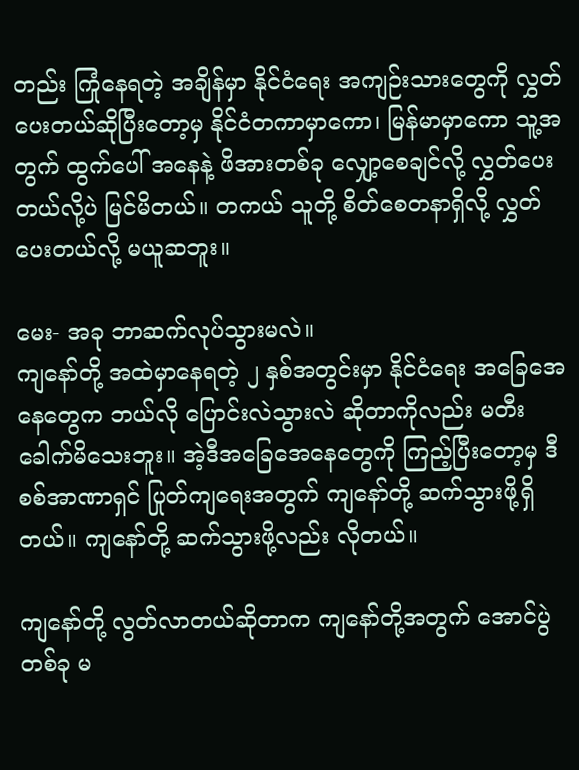တည်း ကြုံနေရတဲ့ အချိန်မှာ နိုင်ငံရေး အကျဉ်းသားတွေကို လွှတ်ပေးတယ်ဆိုပြီးတော့မှ နိုင်ငံတကာမှာကော၊ မြန်မာမှာကော သူ့အတွက် ထွက်ပေါ် အနေနဲ့ ဖိအားတစ်ခု လျှော့စေချင်လို့ လွှတ်ပေးတယ်လို့ပဲ မြင်မိတယ်။ တကယ် သူတို့ စိတ်စေတနာရှိလို့ လွှတ်ပေးတယ်လို့ မယူဆဘူး။

မေး- အခု ဘာဆက်လုပ်သွားမလဲ။
ကျနော်တို့ အထဲမှာနေရတဲ့ ၂ နှစ်အတွင်းမှာ နိုင်ငံရေး အခြေအေနေတွေက ဘယ်လို ပြောင်းလဲသွားလဲ ဆိုတာကိုလည်း မတီးခေါက်မိသေးဘူး။ အဲ့ဒီအခြေအေနေတွေကို ကြည့်ပြီးတော့မှ ဒီစစ်အာဏာရှင် ပြုတ်ကျရေးအတွက် ကျနော်တို့ ဆက်သွားဖို့ရှိတယ်။ ကျနော်တို့ ဆက်သွားဖို့လည်း လိုတယ်။

ကျနော်တို့ လွတ်လာတယ်ဆိုတာက ကျနော်တို့အတွက် အောင်ပွဲတစ်ခု မ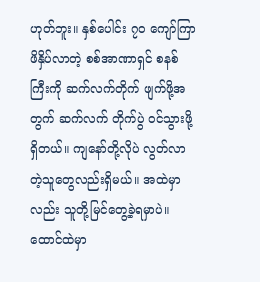ဟုတ်ဘူး။ နှစ်ပေါင်း ၇၀ ကျော်ကြာ ဖိနှိပ်လာတဲ့ စစ်အာဏာရှင် စနစ်ကြီးကို ဆက်လက်တိုက် ဖျက်ဖို့အတွက် ဆက်လက် တိုက်ပွဲ ဝင်သွားဖို့ရှိတယ်။ ကျနော်တို့လိုပဲ လွတ်လာတဲ့သူတွေလည်းရှိမယ်။ အထဲမှာလည်း သူတို့မြင်တွေ့ခဲ့ရမှာပဲ။ ထောင်ထဲမှာ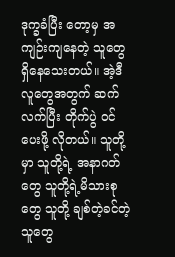ဒုက္ခခံပြီး တော့မှ အကျဉ်းကျနေတဲ့ သူတွေ ရှိနေသေးတယ်။ အဲ့ဒီ လူတွေအတွက် ဆက်လက်ပြီး တိုက်ပွဲ ဝင်ပေးဖို့ လိုတယ်။ သူတို့မှာ သူတို့ရဲ့ အနာဂတ်တွေ သူတို့ရဲ့မိသားစုတွေ သူတို့ ချစ်တဲ့ခင်တဲ့ သူတွေ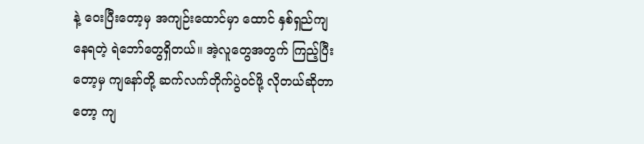နဲ့ ဝေးပြီးတော့မှ အကျဉ်းထောင်မှာ ထောင် နှစ်ရှည်ကျနေရတဲ့ ရဲဘော်တွေရှိတယ်။ အဲ့လူတွေအတွက် ကြည့်ပြီးတော့မှ ကျနော်တို့ ဆက်လက်တိုက်ပွဲဝင်ဖို့ လိုတယ်ဆိုတာတော့ ကျ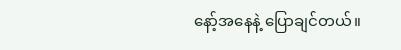နော့်အနေနဲ့ ပြောချင်တယ်။